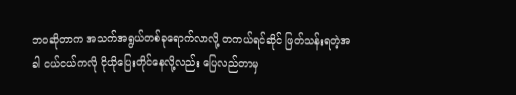ဘဝဆိုတာက အသက်အရွယ်တစ်ခုရောက်လာလို့ တကယ်ရင်ဆိုင် ဖြတ်သန်းရတဲ့အခါ ငယ်ငယ်ကလို ငိုယိုပြေးတိုင်နေလို့လည်း ပြေလည်တာမှ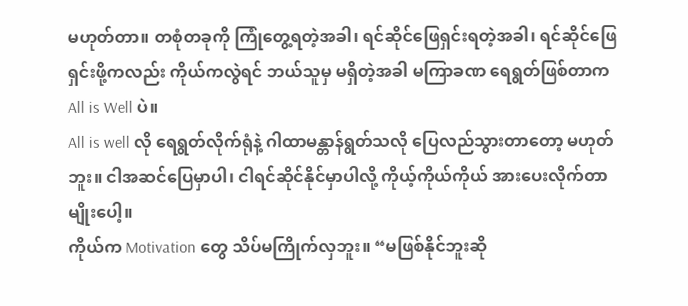မဟုတ်တာ။ တစုံတခုကို ကြုံတွေ့ရတဲ့အခါ၊ ရင်ဆိုင်ဖြေရှင်းရတဲ့အခါ၊ ရင်ဆိုင်ဖြေရှင်းဖို့ကလည်း ကိုယ်ကလွဲရင် ဘယ်သူမှ မရှိတဲ့အခါ မကြာခဏ ရေရွတ်ဖြစ်တာက All is Well ပဲ။
All is well လို ရေရွတ်လိုက်ရုံနဲ့ ဂါထာမန္တာန်ရွတ်သလို ပြေလည်သွားတာတော့ မဟုတ်ဘူး။ ငါအဆင်ပြေမှာပါ၊ ငါရင်ဆိုင်နိုင်မှာပါလို့ ကိုယ့်ကိုယ်ကိုယ် အားပေးလိုက်တာမျိုးပေါ့။
ကိုယ်က Motivation တွေ သိပ်မကြိုက်လှဘူး။ “မဖြစ်နိုင်ဘူးဆို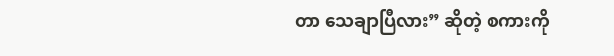တာ သေချာပြီလား” ဆိုတဲ့ စကားကို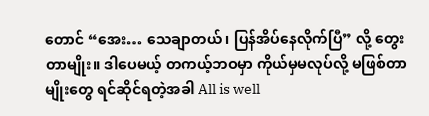တောင် “အေး… သေချာတယ်၊ ပြန်အိပ်နေလိုက်ပြီ” လို့ တွေးတာမျိုး။ ဒါပေမယ့် တကယ့်ဘဝမှာ ကိုယ်မှမလုပ်လို့ မဖြစ်တာမျိုးတွေ ရင်ဆိုင်ရတဲ့အခါ All is well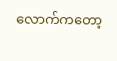လောက်ကတော့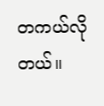တကယ်လိုတယ်။